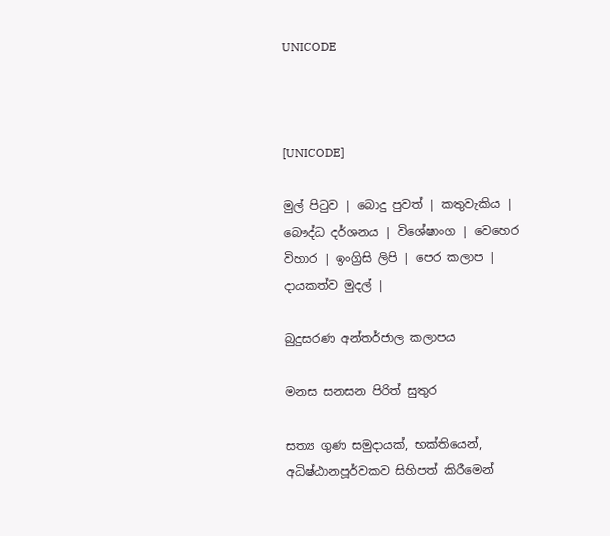UNICODE



[UNICODE]

මුල් පිටුව | බොදු පුවත් | කතුවැකිය | බෞද්ධ දර්ශනය | විශේෂාංග | වෙහෙර විහාර | ඉංග්‍රිසි ලිපි | පෙර කලාප | දායකත්ව මුදල් |

බුදුසරණ අන්තර්ජාල කලාපය

මනස සනසන පිරිත් සුතුර

සත්‍ය ගුණ සමුදායක්, භක්තියෙන්, අධිෂ්ඨානපූර්වකව සිහිපත් කිරීමෙන්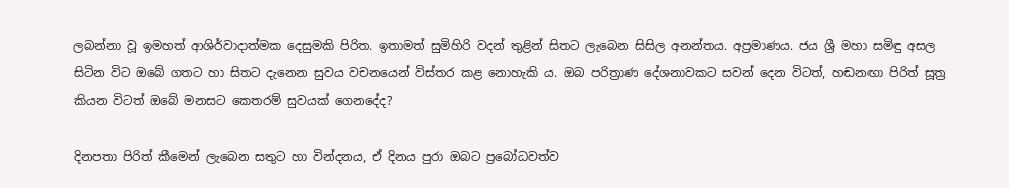ලබන්නා වූ ඉමහත් ආශිර්වාදාත්මක දෙසුමකි පිරිත. ඉතාමත් සුමිහිරි වදන් තුළින් සිතට ලැබෙන සිසිල අනන්තය. අප්‍රමාණය. ජය ශ්‍රී මහා සමිඳු අසල සිටින විට ඔබේ ගතට හා සිතට දැනෙන සුවය වචනයෙන් විස්තර කළ නොහැකි ය. ඔබ පරිත්‍රාණ දේශනාවකට සවන් දෙන විටත්, හඬනඟා පිරිත් සූත්‍ර කියන විටත් ඔබේ මනසට කෙතරම් සුවයක් ගෙනදේද?

දිනපතා පිරිත් කීමෙන් ලැබෙන සතුට හා වින්දනය, ඒ දිනය පුරා ඔබට ප්‍රබෝධවත්ව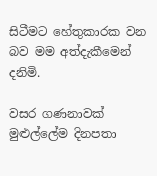සිටීමට හේතුකාරක වන බව මම අත්දැකීමෙන් දනිමි.

වසර ගණනාවක් මුළුල්ලේම දිනපතා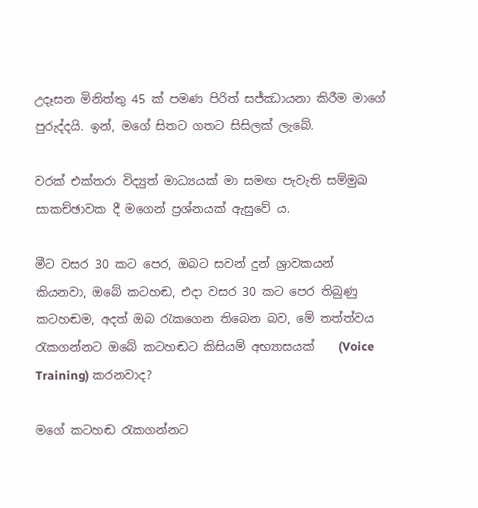උදෑසන මිනිත්තු 45 ක් පමණ පිරිත් සජ්ඣායනා කිරීම මාගේ පුරුද්දයි. ඉන්, මගේ සිතට ගතට සිසිලක් ලැබේ.

වරක් එක්තරා විද්‍යුත් මාධ්‍යයක් මා සමඟ පැවැති සම්මුඛ සාකච්ඡාවක දී මගෙන් ප්‍රශ්නයක් ඇසුවේ ය.

මීට වසර 30 කට පෙර, ඔබට සවන් දුන් ශ්‍රාවකයන් කියනවා, ඔබේ කටහඬ, එදා වසර 30 කට පෙර තිබුණු කටහඬම, අදත් ඔබ රැකගෙන තිබෙන බව, මේ තත්ත්වය රැකගන්නට ඔබේ කටහඬට කිසියම් අභ්‍යාසයක්    (Voice Training) කරනවාද?

මගේ කටහඬ රැකගන්නට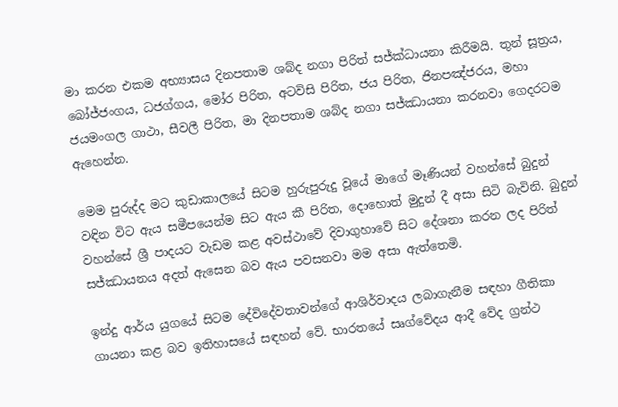මා කරන එකම අභ්‍යාසය දිනපතාම ශබ්ද නගා පිරිත් සජ්ක්‍ධායනා කිරීමයි. තුන් සූත්‍රය, බෝජ්ජංගය, ධජග්ගය, මෝර පිරිත, අටවිසි පිරිත, ජය පිරිත, ජිනපඤ්ජරය, මහා ජයමංගල ගාථා, සීවලී පිරිත, මා දිනපතාම ශබ්ද නගා සජ්ඣායනා කරනවා ගෙදරටම ඇහෙන්න.

මෙම පුරුද්ද මට කුඩාකාලයේ සිටම හුරුපුරුදු වූයේ මාගේ මෑණියන් වහන්සේ බුදුන් වඳින විට ඇය සමීපයෙන්ම සිට ඇය කී පිරිත, දොහොත් මුදුන් දී අසා සිටි බැවිනි. බුදුන් වහන්සේ ශ්‍රී පාදයට වැඩම කළ අවස්ථාවේ දිවාගුහාවේ සිට දේශනා කරන ලද පිරිත් සජ්ඣායනය අදත් ඇසෙන බව ඇය පවසනවා මම අසා ඇත්තෙමි.

ඉන්දු ආර්ය යුගයේ සිටම දේවිදේවතාවන්ගේ ආශිර්වාදය ලබාගැනීම සඳහා ගීතිකා ගායනා කළ බව ඉතිහාසයේ සඳහන් වේ. භාරතයේ සෘග්වේදය ආදී වේද ග්‍රන්ථ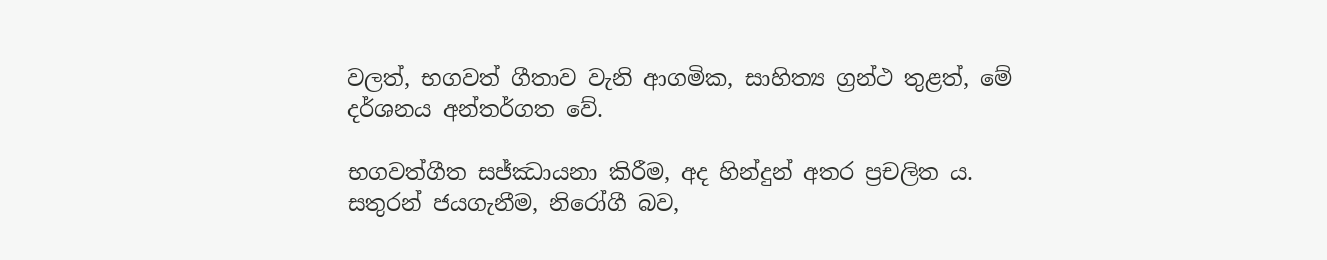වලත්, භගවත් ගීතාව වැනි ආගමික, සාහිත්‍ය ග්‍රන්ථ තුළත්, මේ දර්ශනය අන්තර්ගත වේ.

භගවත්ගීත සජ්ඣායනා කිරීම, අද හින්දුන් අතර ප්‍රචලිත ය. සතුරන් ජයගැනීම, නිරෝගී බව,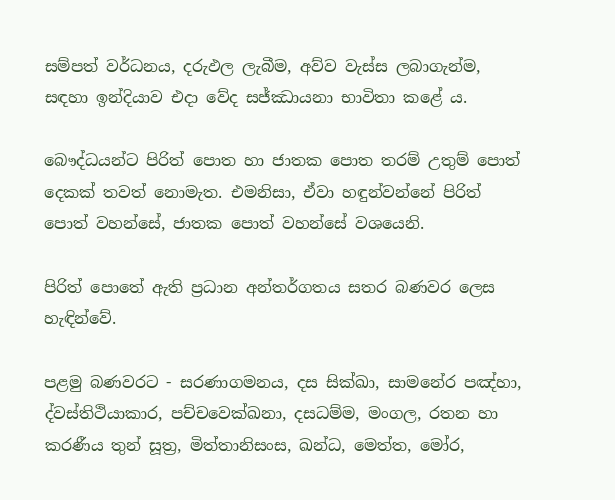සම්පත් වර්ධනය, දරුඵල ලැබීම, අව්ව වැස්ස ලබාගැන්ම, සඳහා ඉන්දියාව එදා වේද සජ්ඣායනා භාවිතා කළේ ය.

බෞද්ධයන්ට පිරිත් පොත හා ජාතක පොත තරම් උතුම් පොත් දෙකක් තවත් නොමැත. එමනිසා, ඒවා හඳුන්වන්නේ පිරිත් පොත් වහන්සේ, ජාතක පොත් වහන්සේ වශයෙනි.

පිරිත් පොතේ ඇති ප්‍රධාන අන්තර්ගතය සතර බණවර ලෙස හැඳින්වේ.

පළමු බණවරට - සරණාගමනය, දස සික්ඛා, සාමනේර පඤ්හා, ද්වස්තිථියාකාර, පච්චවෙක්ඛනා, දසධම්ම, මංගල, රතන හා කරණීය තුන් සූත්‍ර, මිත්තානිසංස, ඛන්ධ, මෙත්ත, මෝර,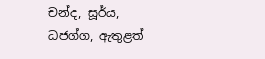චන්ද, සූර්ය, ධජග්ග, ඇතුළත්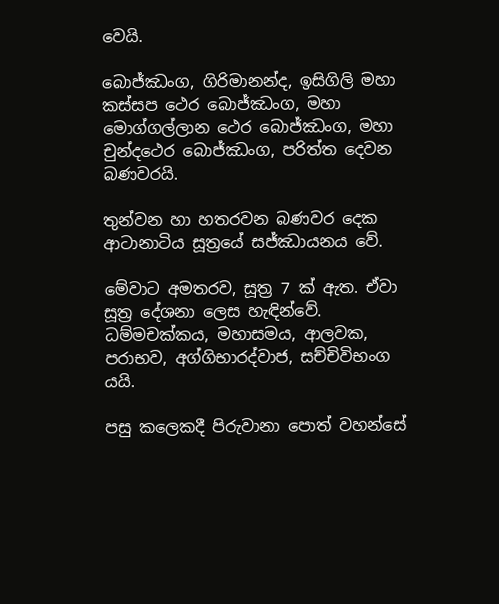වෙයි.

බොජ්ඣංග, ගිරිමානන්ද, ඉසිගිලි මහා කස්සප ථෙර බොජ්ඣංග, මහා මොග්ගල්ලාන ථෙර බොජ්ඣංග, මහා චුන්දථෙර බොජ්ඣංග, පරිත්ත දෙවන බණවරයි.

තුන්වන හා හතරවන බණවර දෙක ආටානාටිය සූත්‍රයේ සජ්ඣායනය වේ.

මේවාට අමතරව, සූත්‍ර 7 ක් ඇත. ඒවා සූත්‍ර දේශනා ලෙස හැඳින්වේ. ධම්මචක්කය, මහාසමය, ආලවක, පරාභව, අග්ගිභාරද්වාජ, සච්චිවිභංග යයි.

පසු කලෙකදී පිරුවානා පොත් වහන්සේ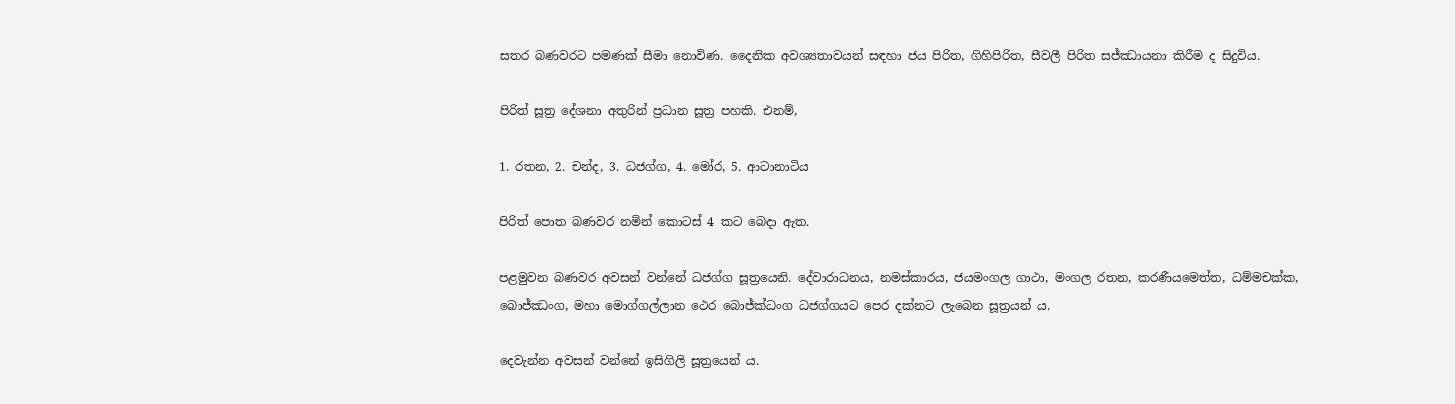සතර බණවරට පමණක් සීමා නොවිණ. දෛනික අවශ්‍යතාවයන් සඳහා ජය පිරිත, ගිහිපිරිත, සීවලී පිරිත සජ්ඣායනා කිරීම ද සිදුවිය.

පිරිත් සූත්‍ර දේශනා අතුරින් ප්‍රධාන සූත්‍ර පහකි. එනම්,

1. රතන, 2. චන්ද, 3. ධජග්ග, 4. මෝර, 5. ආටානාටිය

පිරිත් පොත බණවර නමින් කොටස් 4 කට බෙදා ඇත.

පළමුවන බණවර අවසන් වන්නේ ධජග්ග සූත්‍රයෙනි. දේවාරාධනය, නමස්කාරය, ජයමංගල ගාථා, මංගල රතන, කරණීයමෙත්ත, ධම්මචක්ක, බොජ්ඣංග, මහා මොග්ගල්ලාන ථෙර බොජ්ක්‍ධංග ධජග්ගයට පෙර දක්නට ලැබෙන සූත්‍රයන් ය.

දෙවැන්න අවසන් වන්නේ ඉසිගිලි සූත්‍රයෙන් ය.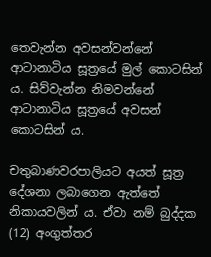තෙවැන්න අවසන්වන්නේ ආටානාටිය සූත්‍රයේ මුල් කොටසින් ය. සිව්වැන්න නිමවන්නේ ආටානාටිය සූත්‍රයේ අවසන් කොටසින් ය.

චතුබාණවරපාලියට අයත් සූත්‍ර දේශනා ලබාගෙන ඇත්තේ නිකායවලින් ය. ඒවා නම් බුද්දක (12) අංගුත්තර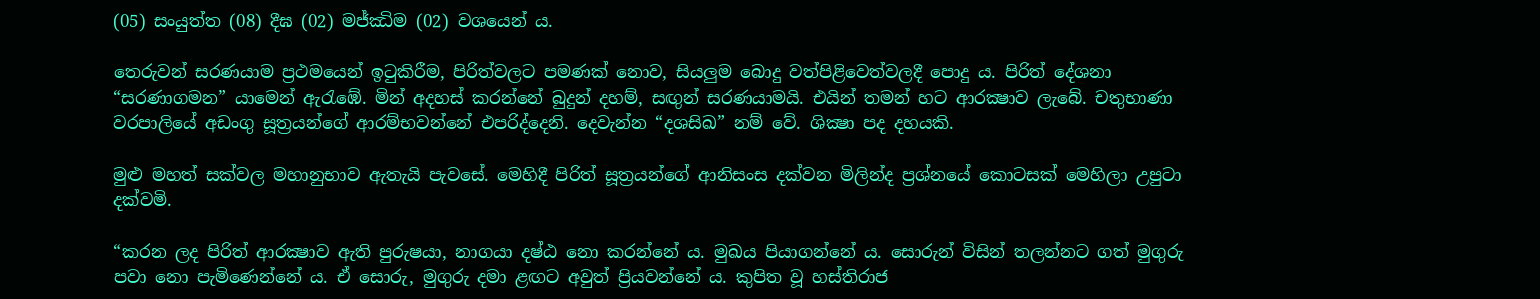(05) සංයුත්ත (08) දීඝ (02) මජ්ඣිම (02) වශයෙන් ය.

තෙරුවන් සරණයාම ප්‍රථමයෙන් ඉටුකිරීම, පිරිත්වලට පමණක් නොව, සියලුම බොදු වත්පිළිවෙත්වලදී පොදු ය. පිරිත් දේශනා “සරණාගමන” යාමෙන් ඇරැඹේ. මින් අදහස් කරන්නේ බුදුන් දහම්, සඟුන් සරණයාමයි. එයින් තමන් හට ආරක්‍ෂාව ලැබේ. චතුභාණා වරපාලියේ අඩංගු සූත්‍රයන්ගේ ආරම්භවන්නේ එපරිද්දෙනි. දෙවැන්න “දශසිඛ” නම් වේ. ශික්‍ෂා පද දහයකි.

මුළු මහත් සක්වල මහානුභාව ඇතැයි පැවසේ. මෙහිදී පිරිත් සූත්‍රයන්ගේ ආනිසංස දක්වන මිලින්ද ප්‍රශ්නයේ කොටසක් මෙහිලා උපුටා දක්වමි.

“කරන ලද පිරිත් ආරක්‍ෂාව ඇති පුරුෂයා, නාගයා දෂ්ඨ නො කරන්නේ ය. මුඛය පියාගන්නේ ය. සොරුන් විසින් තලන්නට ගත් මුගුරු පවා නො පැමිණෙන්නේ ය. ඒ සොරු, මුගුරු දමා ළඟට අවුත් ප්‍රියවන්නේ ය. කුපිත වූ හස්තිරාජ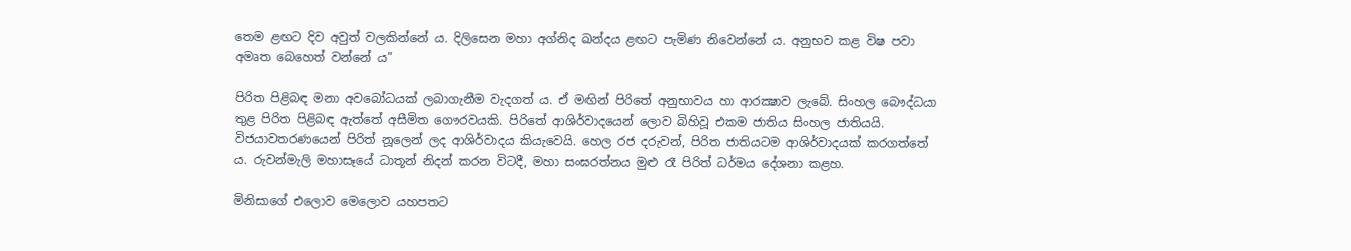තෙම ළඟට දිව අවුත් වලකින්නේ ය. දිලිසෙන මහා අග්නිද ඛන්දය ළඟට පැමිණ නිවෙන්නේ ය. අනුභව කළ විෂ පවා අමෘත බෙහෙත් වන්නේ ය”

පිරිත පිළිබඳ මනා අවබෝධයක් ලබාගැනීම වැදගත් ය. ඒ මඟින් පිරිතේ අනුභාවය හා ආරක්‍ෂාව ලැබේ. සිංහල බෞද්ධයා තුළ පිරිත පිළිබඳ ඇත්තේ අසීමිත ගෞරවයකි. පිරිතේ ආශිර්වාදයෙන් ලොව බිහිවූ එකම ජාතිය සිංහල ජාතියයි. විජයාවතරණයෙන් පිරිත් නූලෙන් ලද ආශිර්වාදය කියැවෙයි. හෙල රජ දරුවන්, පිරිත ජාතියටම ආශිර්වාදයක් කරගත්තේ ය. රුවන්මැලි මහාසෑයේ ධාතූන් නිදන් කරන විටදී, මහා සංඝරත්නය මුළු රෑ පිරිත් ධර්මය දේශනා කළහ.

මිනිසාගේ එලොව මෙලොව යහපතට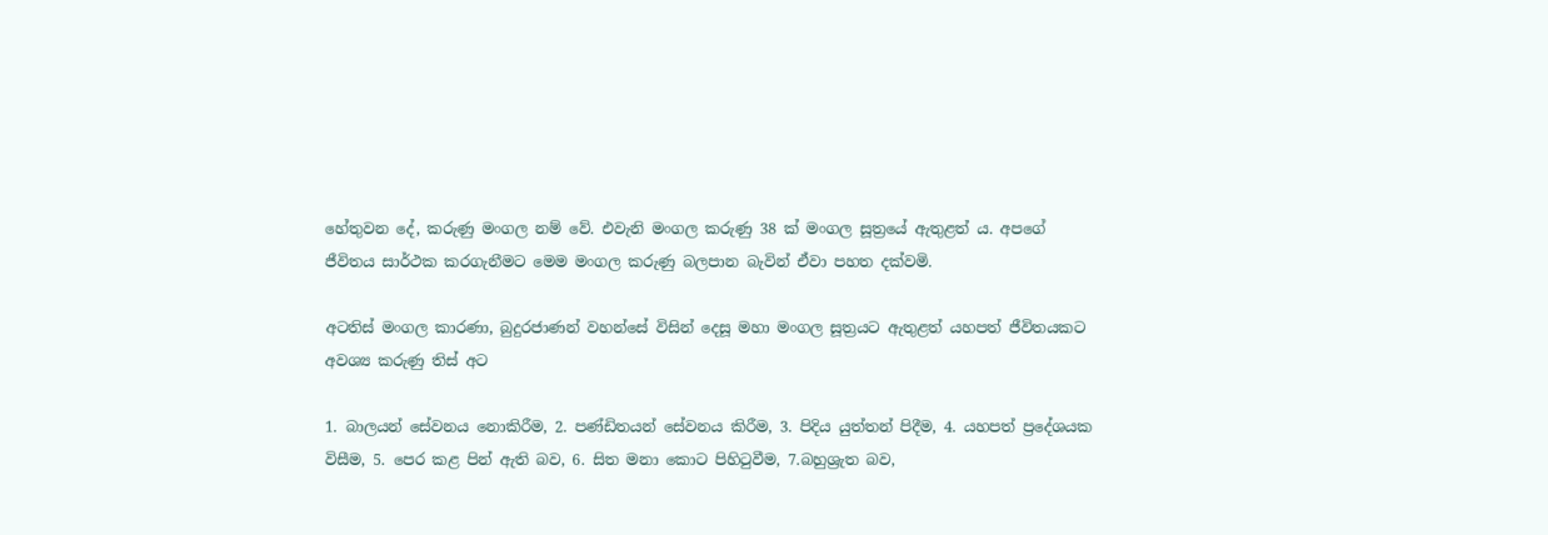හේතුවන දේ, කරුණු මංගල නම් වේ. එවැනි මංගල කරුණු 38 ක් මංගල සූත්‍රයේ ඇතුළත් ය. අපගේ ජීවිතය සාර්ථක කරගැනීමට මෙම මංගල කරුණු බලපාන බැවින් ඒවා පහත දක්වමි.

අටතිස් මංගල කාරණා, බුදුරජාණන් වහන්සේ විසින් දෙසූ මහා මංගල සූත්‍රයට ඇතුළත් යහපත් ජීවිතයකට අවශ්‍ය කරුණු තිස් අට

1. බාලයන් සේවනය නොකිරීම, 2. පණ්ඩිතයන් සේවනය කිරීම, 3. පිදිය යුත්තන් පිදීම, 4. යහපත් ප්‍රදේශයක විසීම, 5. පෙර කළ පින් ඇති බව, 6. සිත මනා කොට පිහිටුවීම, 7.බහුශ්‍රැත බව,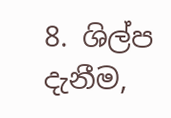8. ශිල්ප දැනීම,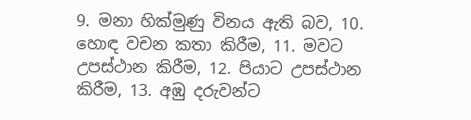9. මනා හික්මුණු විනය ඇති බව, 10. හොඳ වචන කතා කිරීම, 11. මවට උපස්ථාන කිරීම, 12. පියාට උපස්ථාන කිරීම, 13. අඹු දරුවන්ට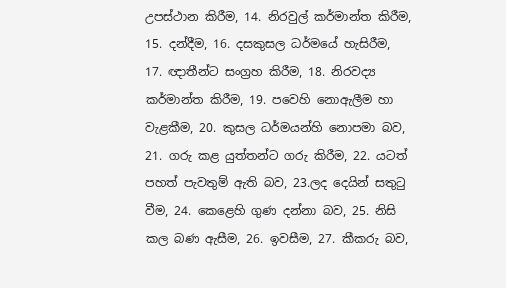උපස්ථාන කිරීම, 14. නිරවුල් කර්මාන්ත කිරීම, 15. දන්දීම, 16. දසකුසල ධර්මයේ හැසිරීම, 17. ඥාතීන්ට සංග්‍රහ කිරීම, 18. නිරවද්‍ය කර්මාන්ත කිරීම, 19. පවෙහි නොඇලීම හා වැළකීම, 20. කුසල ධර්මයන්හි නොපමා බව, 21. ගරු කළ යුත්තන්ට ගරු කිරීම, 22. යටත් පහත් පැවතුම් ඇති බව, 23.ලද දෙයින් සතුටු වීම, 24. කෙළෙහි ගුණ දන්නා බව, 25. නිසි කල බණ ඇසීම, 26. ඉවසීම, 27. කීකරු බව,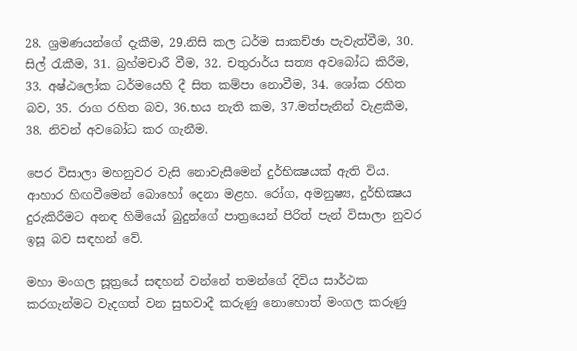28. ශ්‍රමණයන්ගේ දැකීම, 29.නිසි කල ධර්ම සාකච්ඡා පැවැත්වීම, 30. සිල් රැකීම, 31. බ්‍රහ්මචාරී වීම, 32. චතුරාර්ය සත්‍ය අවබෝධ කිරීම, 33. අෂ්ඨලෝක ධර්මයෙහි දී සිත කම්පා නොවීම, 34. ශෝක රහිත බව, 35. රාග රහිත බව, 36.භය නැති කම, 37.මත්පැනින් වැළකීම, 38. නිවන් අවබෝධ කර ගැනීම.

පෙර විසාලා මහනුවර වැසි නොවැසීමෙන් දුර්භික්‍ෂයක් ඇති විය. ආහාර හිඟවීමෙන් බොහෝ දෙනා මළහ. රෝග, අමනුෂ්‍ය, දුර්භික්‍ෂය දුරුකිරීමට අනඳ හිමියෝ බුදුන්ගේ පාත්‍රයෙන් පිරිත් පැන් විසාලා නුවර ඉසූ බව සඳහන් වේ.

මහා මංගල සූත්‍රයේ සඳහන් වන්නේ තමන්ගේ දිවිය සාර්ථක කරගැන්මට වැදගත් වන සුභවාදී කරුණු නොහොත් මංගල කරුණු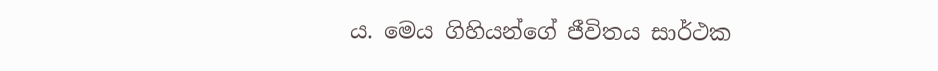ය. මෙය ගිහියන්ගේ ජීවිතය සාර්ථක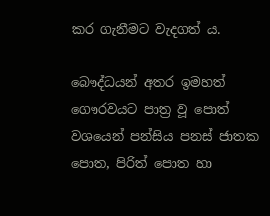කර ගැනීමට වැදගත් ය.

බෞද්ධයන් අතර ඉමහත් ගෞරවයට පාත්‍ර වූ පොත් වශයෙන් පන්සිය පනස් ජාතක පොත, පිරිත් පොත හා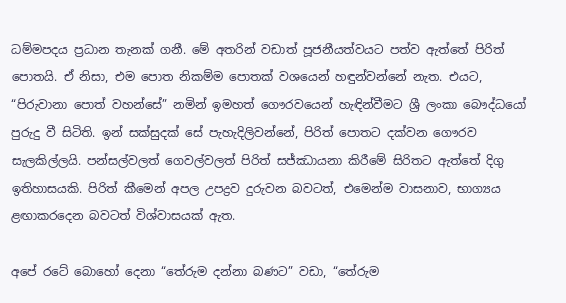ධම්මපදය ප්‍රධාන තැනක් ගනී. මේ අතරින් වඩාත් පූජනීයත්වයට පත්ව ඇත්තේ පිරිත් පොතයි. ඒ නිසා, එම පොත නිකම්ම පොතක් වශයෙන් හඳුන්වන්නේ නැත. එයට, “පිරුවානා පොත් වහන්සේ” නමින් ඉමහත් ගෞරවයෙන් හැඳින්වීමට ශ්‍රී ලංකා බෞද්ධයෝ පුරුදු වී සිටිති. ඉන් සක්සුදක් සේ පැහැදිලිවන්නේ, පිරිත් පොතට දක්වන ගෞරව සැලකිල්ලයි. පන්සල්වලත් ගෙවල්වලත් පිරිත් සජ්ඣායනා කිරීමේ සිරිතට ඇත්තේ දිගු ඉතිහාසයකි. පිරිත් කීමෙන් අපල උපද්‍රව දුරුවන බවටත්, එමෙන්ම වාසනාව, භාග්‍යය ළඟාකරදෙන බවටත් විශ්වාසයක් ඇත.

අපේ රටේ බොහෝ දෙනා “තේරුම දන්නා බණට” වඩා, “තේරුම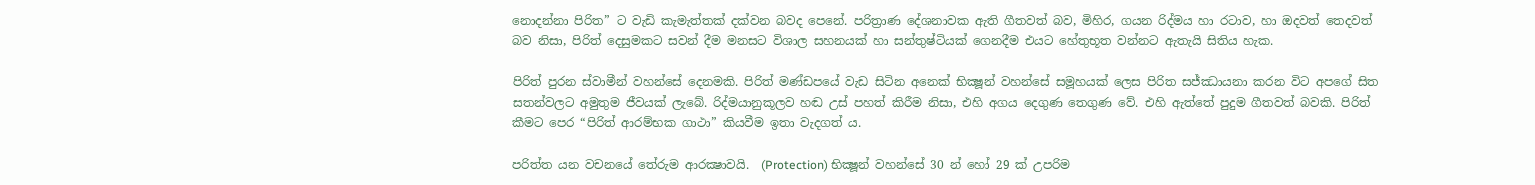නොදන්නා පිරිත” ට වැඩි කැමැත්තක් දක්වන බවද පෙනේ. පරිත්‍රාණ දේශනාවක ඇති ගීතවත් බව, මිහිර, ගයන රිද්මය හා රටාව, හා ඔදවත් තෙදවත් බව නිසා, පිරිත් දෙසුමකට සවන් දීම මනසට විශාල සහනයක් හා සන්තුෂ්ටියක් ගෙනදීම එයට හේතුභූත වන්නට ඇතැයි සිතිය හැක.

පිරිත් පුරන ස්වාමීන් වහන්සේ දෙනමකි. පිරිත් මණ්ඩපයේ වැඩ සිටින අනෙක් භික්‍ෂූන් වහන්සේ සමූහයක් ලෙස පිරිත සජ්ඣායනා කරන විට අපගේ සිත සතන්වලට අමුතුම ජීවයක් ලැබේ. රිද්මයානුකූලව හඬ උස් පහත් කිරීම නිසා, එහි අගය දෙගුණ තෙගුණ වේ. එහි ඇත්තේ පුදුම ගීතවත් බවකි. පිරිත් කීමට පෙර “පිරිත් ආරම්භක ගාථා” කියවීම ඉතා වැදගත් ය.

පරිත්ත යන වචනයේ තේරුම ආරක්‍ෂාවයි.  (Protection) භික්‍ෂූන් වහන්සේ 30 න් හෝ 29 ක් උපරිම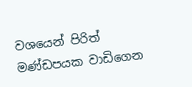වශයෙන් පිරිත් මණ්ඩපයක වාඩිගෙන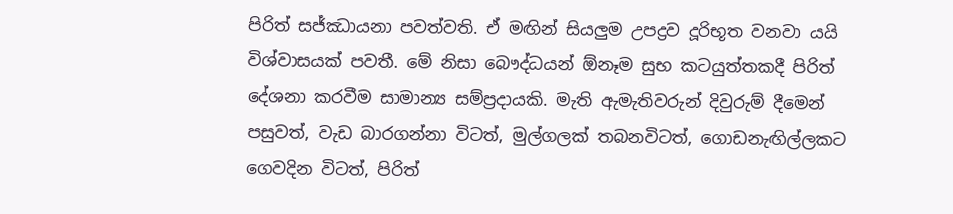පිරිත් සජ්ඣායනා පවත්වති. ඒ මඟින් සියලුම උපද්‍රව දූරිභූත වනවා යයි විශ්වාසයක් පවතී. මේ නිසා බෞද්ධයන් ඕනෑම සුභ කටයුත්තකදී පිරිත් දේශනා කරවීම සාමාන්‍ය සම්ප්‍රදායකි. මැති ඇමැතිවරුන් දිවුරුම් දීමෙන් පසුවත්, වැඩ බාරගන්නා විටත්, මුල්ගලක් තබනවිටත්, ගොඩනැඟිල්ලකට ගෙවදින විටත්, පිරිත්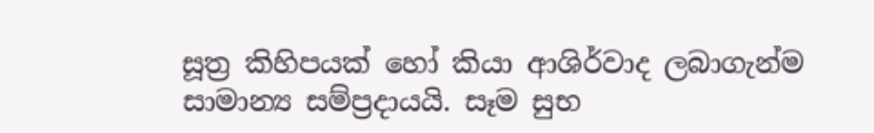සූත්‍ර කිහිපයක් හෝ කියා ආශිර්වාද ලබාගැන්ම සාමාන්‍ය සම්ප්‍රදායයි. සෑම සුභ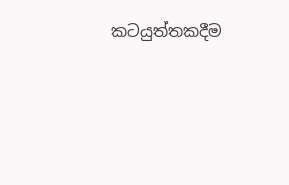කටයුත්තකදීම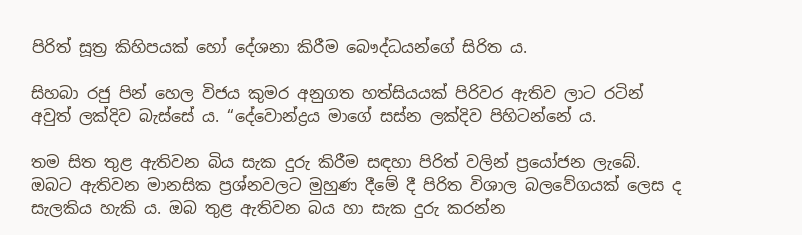පිරිත් සූත්‍ර කිහිපයක් හෝ දේශනා කිරීම බෞද්ධයන්ගේ සිරිත ය.

සිහබා රජු පින් හෙල විජය කුමර අනුගත හත්සියයක් පිරිවර ඇතිව ලාට රටින් අවුත් ලක්දිව බැස්සේ ය. “දේවොන්ද්‍රය මාගේ සස්න ලක්දිව පිහිටන්නේ ය.

තම සිත තුළ ඇතිවන බිය සැක දුරු කිරීම සඳහා පිරිත් වලින් ප්‍රයෝජන ලැබේ. ඔබට ඇතිවන මානසික ප්‍රශ්නවලට මුහුණ දීමේ දී පිරිත විශාල බලවේගයක් ලෙස ද සැලකිය හැකි ය. ඔබ තුළ ඇතිවන බය හා සැක දුරු කරන්න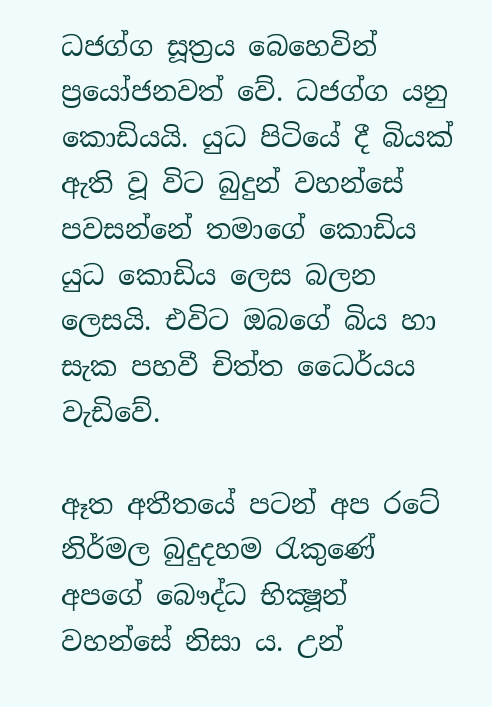ධජග්ග සූත්‍රය බෙහෙවින් ප්‍රයෝජනවත් වේ. ධජග්ග යනු කොඩියයි. යුධ පිටියේ දී බියක් ඇති වූ විට බුදුන් වහන්සේ පවසන්නේ තමාගේ කොඩිය යුධ කොඩිය ලෙස බලන ලෙසයි. එවිට ඔබගේ බිය හා සැක පහවී චිත්ත ධෛර්යය වැඩිවේ.

ඈත අතීතයේ පටන් අප රටේ නිර්මල බුදුදහම රැකුණේ අපගේ බෞද්ධ භික්‍ෂූන් වහන්සේ නිසා ය. උන්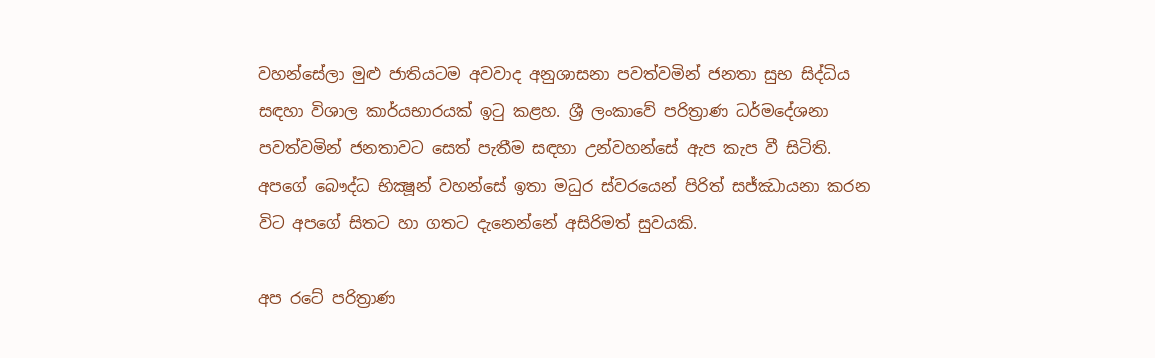වහන්සේලා මුළු ජාතියටම අවවාද අනුශාසනා පවත්වමින් ජනතා සුභ සිද්ධිය සඳහා විශාල කාර්යභාරයක් ඉටු කළහ. ශ්‍රී ලංකාවේ පරිත්‍රාණ ධර්මදේශනා පවත්වමින් ජනතාවට සෙත් පැතීම සඳහා උන්වහන්සේ ඇප කැප වී සිටිති. අපගේ බෞද්ධ භික්‍ෂූන් වහන්සේ ඉතා මධුර ස්වරයෙන් පිරිත් සජ්ඣායනා කරන විට අපගේ සිතට හා ගතට දැනෙන්නේ අසිරිමත් සුවයකි.

අප රටේ පරිත්‍රාණ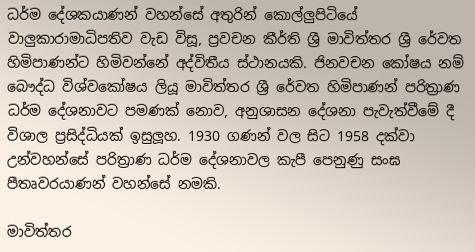ධර්ම දේශකයාණන් වහන්සේ අතුරින් කොල්ලුපිටියේ වාලුකාරාමාධිපතිව වැඩ විසූ, ප්‍රවචන කීර්ති ශ්‍රී මාවිත්තර ශ්‍රී රේවත හිමිපාණන්ට හිමිවන්නේ අද්විතීය ස්ථානයකි. ජිනවචන කෝෂය නම් බෞද්ධ විශ්වකෝෂය ලියූ මාවිත්තර ශ්‍රී රේවත හිමිපාණන් පරිත්‍රාණ ධර්ම දේශනාවට පමණක් නොව, අනුශාසන දේශනා පැවැත්වීමේ දී විශාල ප්‍රසිද්ධියක් ඉසුලූහ. 1930 ගණන් වල සිට 1958 දක්වා උන්වහන්සේ පරිත්‍රාණ ධර්ම දේශනාවල කැපී පෙනුණු සංඝ පීතෘවරයාණන් වහන්සේ නමකි.

මාවිත්තර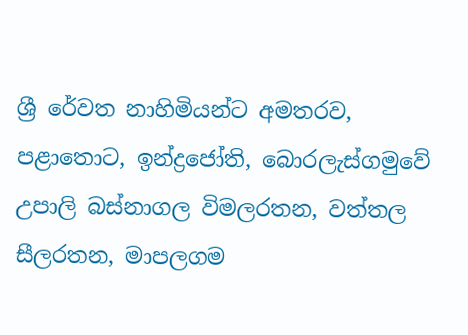ශ්‍රී රේවත නාහිමියන්ට අමතරව, පළාතොට, ඉන්ද්‍රජෝති, බොරලැස්ගමුවේ උපාලි බස්නාගල විමලරතන, වත්තල සීලරතන, මාපලගම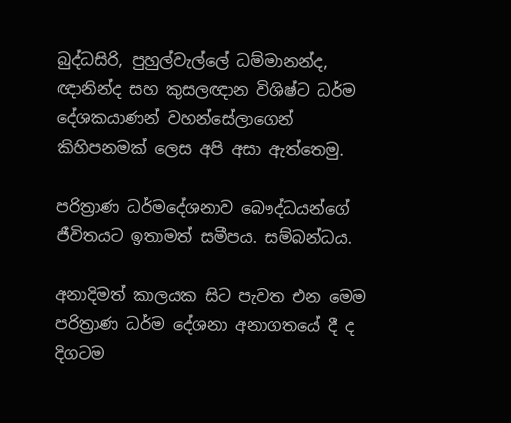බුද්ධසිරි, පුහුල්වැල්ලේ ධම්මානන්ද, ඥානින්ද සහ කුසලඥාන විශිෂ්ට ධර්ම දේශකයාණන් වහන්සේලාගෙන් කිහිපනමක් ලෙස අපි අසා ඇත්තෙමු.

පරිත්‍රාණ ධර්මදේශනාව බෞද්ධයන්ගේ ජීවිතයට ඉතාමත් සමීපය. සම්බන්ධය.

අනාදිමත් කාලයක සිට පැවත එන මෙම පරිත්‍රාණ ධර්ම දේශනා අනාගතයේ දී ද දිගටම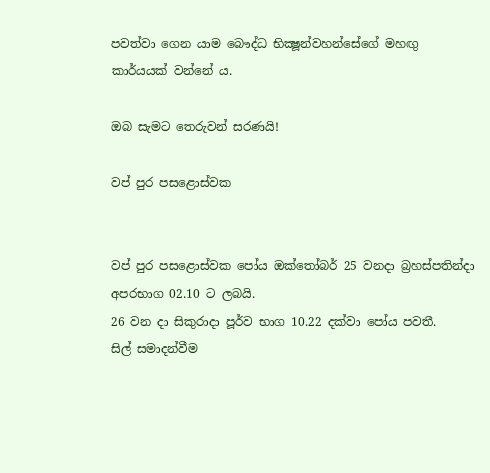පවත්වා ගෙන යාම බෞද්ධ භික්‍ෂූන්වහන්සේගේ මහඟු කාර්යයක් වන්නේ ය.

ඔබ සැමට තෙරුවන් සරණයි!

වප් පුර පසළොස්වක


වප් පුර පසළොස්වක පෝය ඔක්තෝබර් 25 වනදා බ්‍රහස්පතින්දා අපරභාග 02.10 ට ලබයි.
26 වන දා සිකුරාදා පූර්ව භාග 10.22 දක්වා පෝය පවතී.
සිල් සමාදන්වීම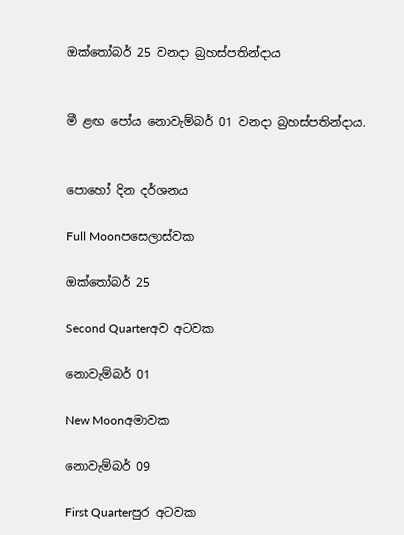ඔක්තෝබර් 25 වනදා බ්‍රහස්පතින්දාය


මී ළඟ පෝය නොවැම්බර් 01 වනදා බ්‍රහස්පතින්දාය.


පොහෝ දින දර්ශනය

Full Moonපසෙලාස්වක

ඔක්තෝබර් 25

Second Quarterඅව අටවක

නොවැම්බර් 01

New Moonඅමාවක

නොවැම්බර් 09

First Quarterපුර අටවක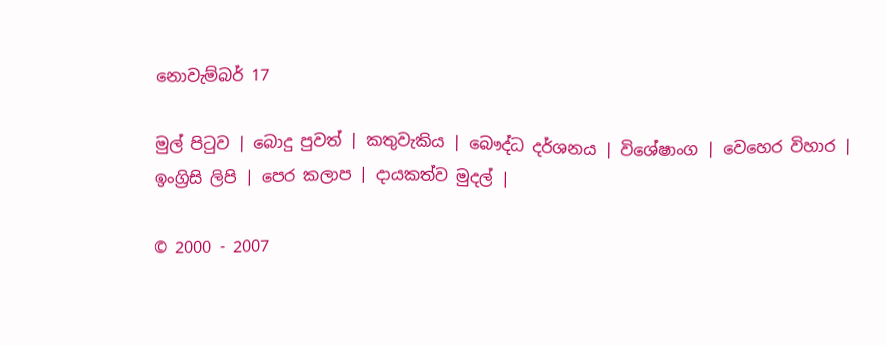නොවැම්බර් 17

මුල් පිටුව | බොදු පුවත් | කතුවැකිය | බෞද්ධ දර්ශනය | විශේෂාංග | වෙහෙර විහාර | ඉංග්‍රිසි ලිපි | පෙර කලාප | දායකත්ව මුදල් |

© 2000 - 2007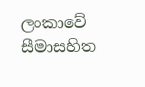ලංකාවේ සීමාසහිත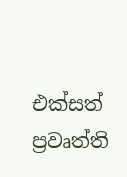එක්සත් ප්‍රවෘත්ති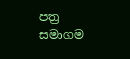පත්‍ර සමාගම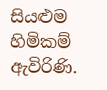සියළුම හිමිකම් ඇවිරිණි.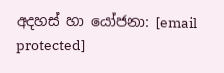අදහස් හා යෝජනා: [email protected]